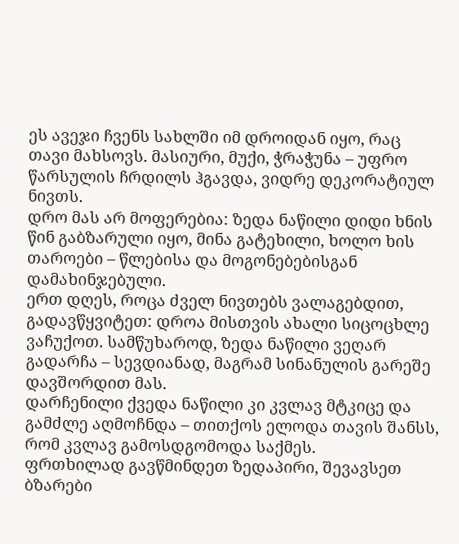ეს ავეჯი ჩვენს სახლში იმ დროიდან იყო, რაც თავი მახსოვს. მასიური, მუქი, ჭრაჭუნა – უფრო წარსულის ჩრდილს ჰგავდა, ვიდრე დეკორატიულ ნივთს.
დრო მას არ მოფერებია: ზედა ნაწილი დიდი ხნის წინ გაბზარული იყო, მინა გატეხილი, ხოლო ხის თაროები – წლებისა და მოგონებებისგან დამახინჯებული.
ერთ დღეს, როცა ძველ ნივთებს ვალაგებდით, გადავწყვიტეთ: დროა მისთვის ახალი სიცოცხლე ვაჩუქოთ. სამწუხაროდ, ზედა ნაწილი ვეღარ გადარჩა – სევდიანად, მაგრამ სინანულის გარეშე დავშორდით მას.
დარჩენილი ქვედა ნაწილი კი კვლავ მტკიცე და გამძლე აღმოჩნდა – თითქოს ელოდა თავის შანსს, რომ კვლავ გამოსდგომოდა საქმეს.
ფრთხილად გავწმინდეთ ზედაპირი, შევავსეთ ბზარები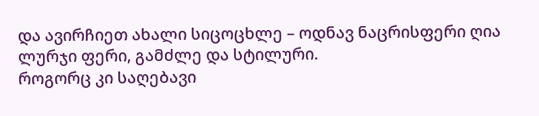და ავირჩიეთ ახალი სიცოცხლე – ოდნავ ნაცრისფერი ღია ლურჯი ფერი, გამძლე და სტილური.
როგორც კი საღებავი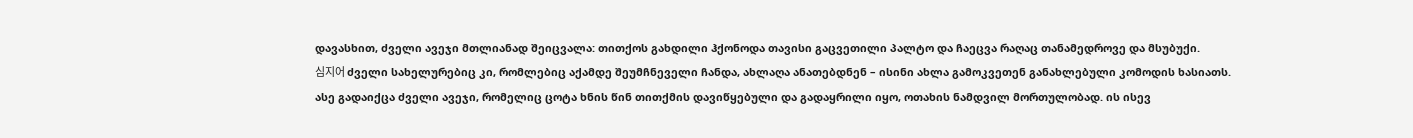დავასხით, ძველი ავეჯი მთლიანად შეიცვალა: თითქოს გახდილი ჰქონოდა თავისი გაცვეთილი პალტო და ჩაეცვა რაღაც თანამედროვე და მსუბუქი.
심지어 ძველი სახელურებიც კი, რომლებიც აქამდე შეუმჩნეველი ჩანდა, ახლაღა ანათებდნენ – ისინი ახლა გამოკვეთენ განახლებული კომოდის ხასიათს.
ასე გადაიქცა ძველი ავეჯი, რომელიც ცოტა ხნის წინ თითქმის დავიწყებული და გადაყრილი იყო, ოთახის ნამდვილ მორთულობად. ის ისევ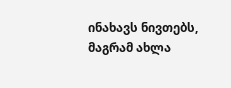ინახავს ნივთებს, მაგრამ ახლა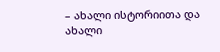– ახალი ისტორიითა და ახალი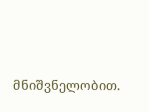მნიშვნელობით.